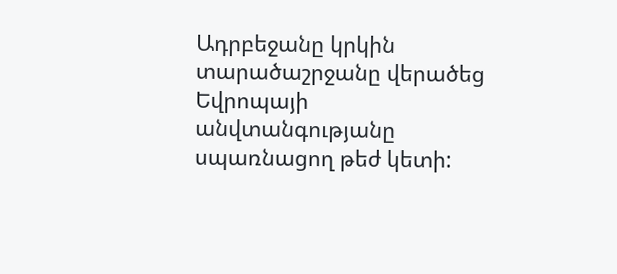Ադրբեջանը կրկին տարածաշրջանը վերածեց Եվրոպայի անվտանգությանը սպառնացող թեժ կետի: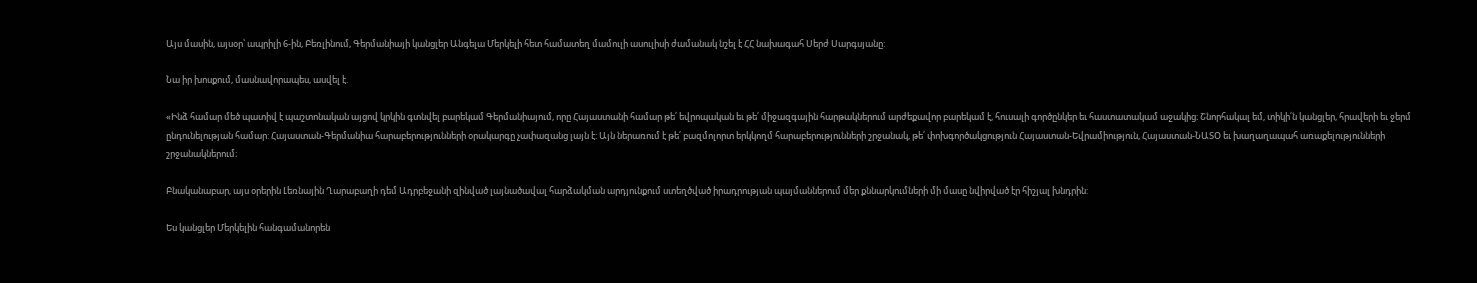Այս մասին, այսօր՝ ապրիլի 6-ին, Բեռլինում, Գերմանիայի կանցլեր Անգելա Մերկելի հետ համատեղ մամուլի ասուլիսի ժամանակ նշել է ՀՀ նախագահ Սերժ Սարգսյանը:

Նա իր խոսքում, մասնավորապես, ասվել է.

«Ինձ համար մեծ պատիվ է պաշտոնական այցով կրկին գտնվել բարեկամ Գերմանիայում, որը Հայաստանի համար թե՛ եվրոպական եւ թե՛ միջազգային հարթակներում արժեքավոր բարեկամ է, հուսալի գործընկեր եւ հաստատակամ աջակից։ Շնորհակալ եմ, տիկի՛ն կանցլեր, հրավերի եւ ջերմ ընդունելության համար: Հայաստան-Գերմանիա հարաբերությունների օրակարգը չափազանց լայն է: Այն ներառում է թե՛ բազմոլորտ երկկողմ հարաբերությունների շրջանակ, թե՛ փոխգործակցություն Հայաստան-Եվրամիություն, Հայաստան-ՆԱՏՕ եւ խաղաղապահ առաքելությունների շրջանակներում։

Բնականաբար, այս օրերին Լեռնային Ղարաբաղի դեմ Ադրբեջանի զինված լայնածավալ հարձակման արդյունքում ստեղծված իրադրության պայմաններում մեր քննարկումների մի մասը նվիրված էր հիշյալ խնդրին:

Ես կանցլեր Մերկելին հանգամանորեն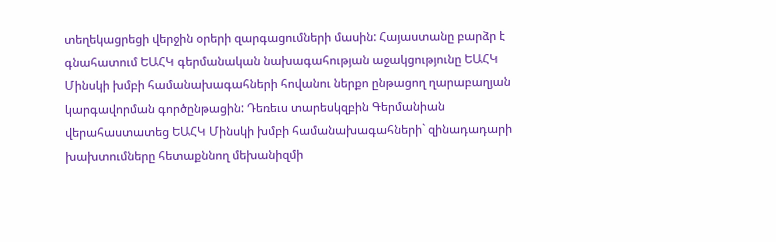տեղեկացրեցի վերջին օրերի զարգացումների մասին: Հայաստանը բարձր է գնահատում ԵԱՀԿ գերմանական նախագահության աջակցությունը ԵԱՀԿ Մինսկի խմբի համանախագահների հովանու ներքո ընթացող ղարաբաղյան կարգավորման գործընթացին: Դեռեւս տարեսկզբին Գերմանիան վերահաստատեց ԵԱՀԿ Մինսկի խմբի համանախագահների` զինադադարի խախտումները հետաքննող մեխանիզմի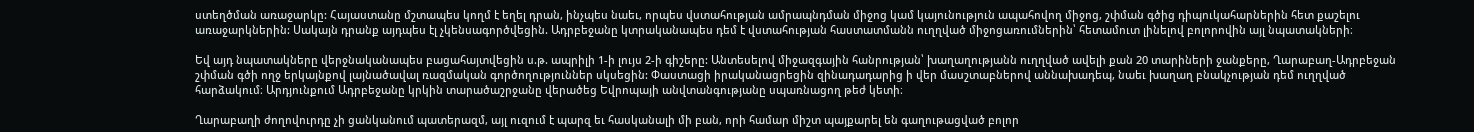ստեղծման առաջարկը: Հայաստանը մշտապես կողմ է եղել դրան, ինչպես նաեւ, որպես վստահության ամրապնդման միջոց կամ կայունություն ապահովող միջոց, շփման գծից դիպուկահարներին հետ քաշելու առաջարկներին: Սակայն դրանք այդպես էլ չկենսագործվեցին. Ադրբեջանը կտրականապես դեմ է վստահության հաստատմանն ուղղված միջոցառումներին՝ հետամուտ լինելով բոլորովին այլ նպատակների։

Եվ այդ նպատակները վերջնականապես բացահայտվեցին ս.թ. ապրիլի 1-ի լույս 2-ի գիշերը: Անտեսելով միջազգային հանրության՝ խաղաղությանն ուղղված ավելի քան 20 տարիների ջանքերը, Ղարաբաղ-Ադրբեջան շփման գծի ողջ երկայնքով լայնածավալ ռազմական գործողություններ սկսեցին: Փաստացի իրականացրեցին զինադադարից ի վեր մասշտաբներով աննախադեպ, նաեւ խաղաղ բնակչության դեմ ուղղված հարձակում։ Արդյունքում Ադրբեջանը կրկին տարածաշրջանը վերածեց Եվրոպայի անվտանգությանը սպառնացող թեժ կետի։

Ղարաբաղի ժողովուրդը չի ցանկանում պատերազմ, այլ ուզում է պարզ եւ հասկանալի մի բան, որի համար միշտ պայքարել են գաղութացված բոլոր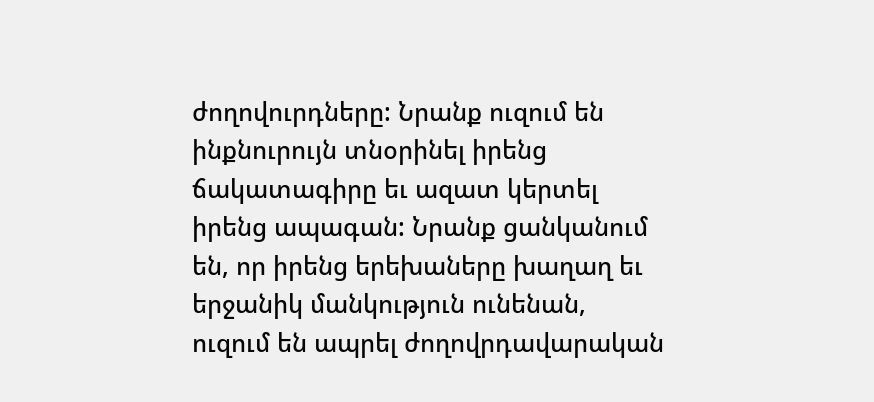ժողովուրդները: Նրանք ուզում են ինքնուրույն տնօրինել իրենց ճակատագիրը եւ ազատ կերտել իրենց ապագան: Նրանք ցանկանում են, որ իրենց երեխաները խաղաղ եւ երջանիկ մանկություն ունենան, ուզում են ապրել ժողովրդավարական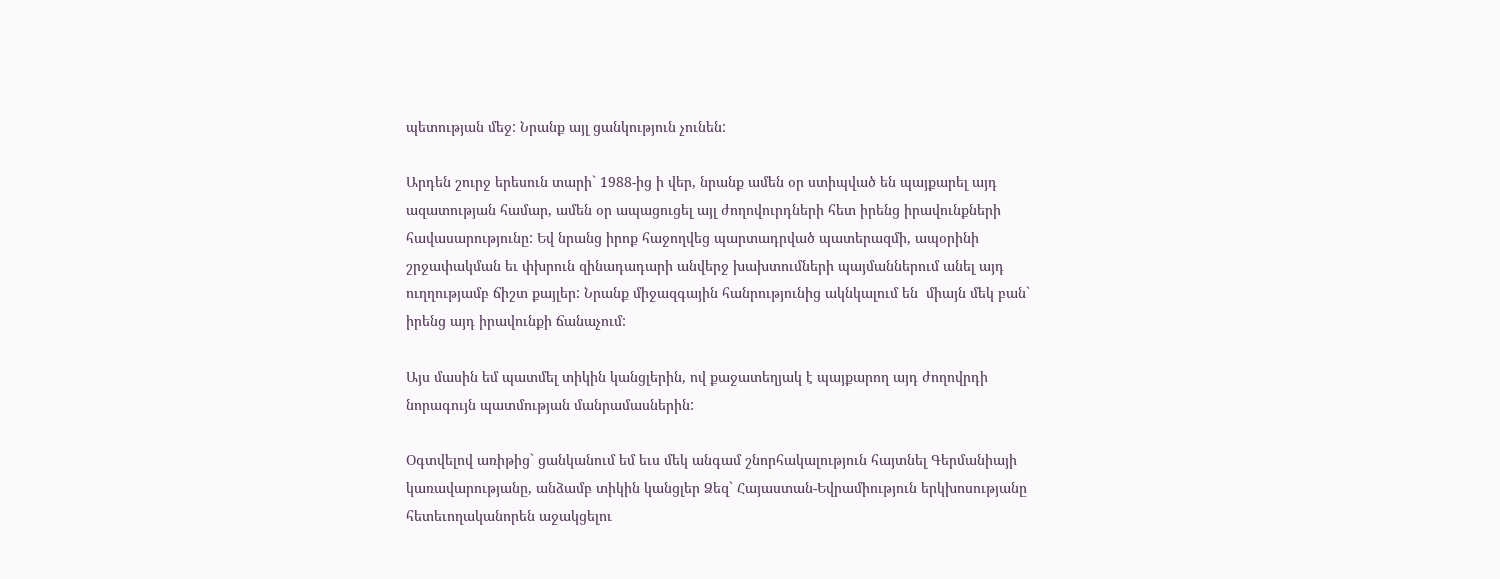պետության մեջ: Նրանք այլ ցանկություն չունեն:

Արդեն շուրջ երեսուն տարի` 1988-ից ի վեր, նրանք ամեն օր ստիպված են պայքարել այդ ազատության համար, ամեն օր ապացուցել այլ ժողովուրդների հետ իրենց իրավունքների հավասարությունը: Եվ նրանց իրոք հաջողվեց պարտադրված պատերազմի, ապօրինի շրջափակման եւ փխրուն զինադադարի անվերջ խախտումների պայմաններում անել այդ ուղղությամբ ճիշտ քայլեր: Նրանք միջազգային հանրությունից ակնկալում են  միայն մեկ բան` իրենց այդ իրավունքի ճանաչում:

Այս մասին եմ պատմել տիկին կանցլերին, ով քաջատեղյակ է պայքարող այդ ժողովրդի նորագույն պատմության մանրամասներին:

Օգտվելով առիթից` ցանկանում եմ եւս մեկ անգամ շնորհակալություն հայտնել Գերմանիայի կառավարությանը, անձամբ տիկին կանցլեր Ձեզ` Հայաստան-Եվրամիություն երկխոսությանը հետեւողականորեն աջակցելու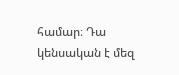համար։ Դա կենսական է մեզ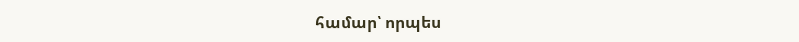համար՝ որպես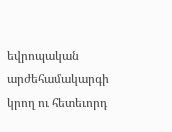եվրոպական արժեհամակարգի կրող ու հետեւորդ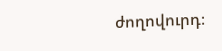ժողովուրդ։